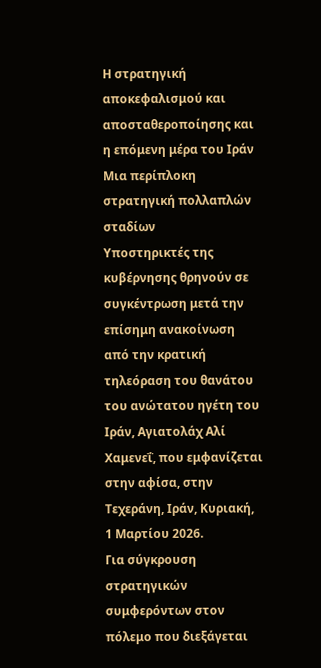Η στρατηγική αποκεφαλισμού και αποσταθεροποίησης και η επόμενη μέρα του Ιράν
Μια περίπλοκη στρατηγική πολλαπλών σταδίων
Υποστηρικτές της κυβέρνησης θρηνούν σε συγκέντρωση μετά την επίσημη ανακοίνωση από την κρατική τηλεόραση του θανάτου του ανώτατου ηγέτη του Ιράν, Αγιατολάχ Αλί Χαμενεΐ, που εμφανίζεται στην αφίσα, στην Τεχεράνη, Ιράν, Κυριακή, 1 Μαρτίου 2026.
Για σύγκρουση στρατηγικών συμφερόντων στον πόλεμο που διεξάγεται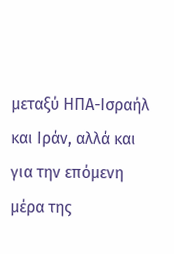μεταξύ ΗΠΑ-Ισραήλ και Ιράν, αλλά και για την επόμενη μέρα της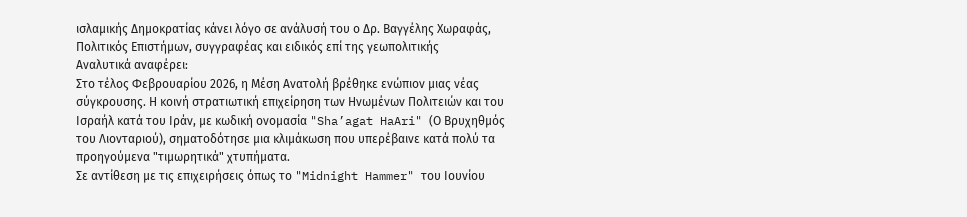ισλαμικής Δημοκρατίας κάνει λόγο σε ανάλυσή του ο Δρ. Βαγγέλης Χωραφάς, Πολιτικός Επιστήμων, συγγραφέας και ειδικός επί της γεωπολιτικής
Αναλυτικά αναφέρει:
Στο τέλος Φεβρουαρίου 2026, η Μέση Ανατολή βρέθηκε ενώπιον μιας νέας σύγκρουσης. Η κοινή στρατιωτική επιχείρηση των Ηνωμένων Πολιτειών και του Ισραήλ κατά του Ιράν, με κωδική ονομασία "Sha’agat HaAri" (Ο Βρυχηθμός του Λιονταριού), σηματοδότησε μια κλιμάκωση που υπερέβαινε κατά πολύ τα προηγούμενα "τιμωρητικά" χτυπήματα.
Σε αντίθεση με τις επιχειρήσεις όπως το "Midnight Hammer" του Ιουνίου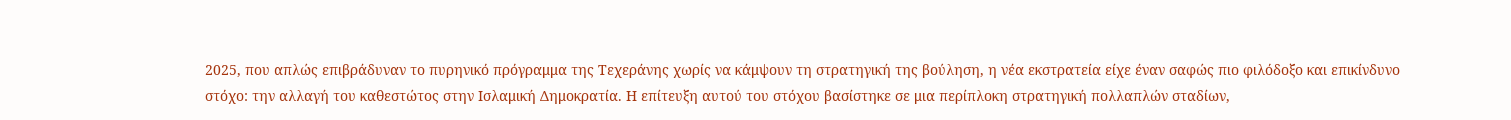2025, που απλώς επιβράδυναν το πυρηνικό πρόγραμμα της Τεχεράνης χωρίς να κάμψουν τη στρατηγική της βούληση, η νέα εκστρατεία είχε έναν σαφώς πιο φιλόδοξο και επικίνδυνο στόχο: την αλλαγή του καθεστώτος στην Ισλαμική Δημοκρατία. Η επίτευξη αυτού του στόχου βασίστηκε σε μια περίπλοκη στρατηγική πολλαπλών σταδίων,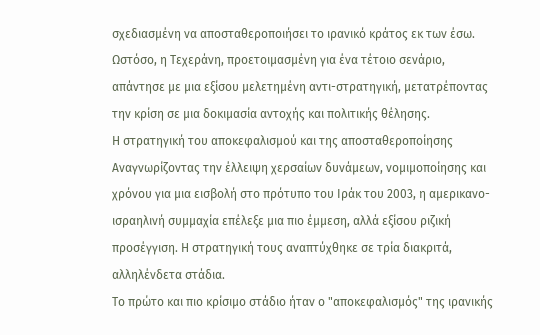σχεδιασμένη να αποσταθεροποιήσει το ιρανικό κράτος εκ των έσω. Ωστόσο, η Τεχεράνη, προετοιμασμένη για ένα τέτοιο σενάριο, απάντησε με μια εξίσου μελετημένη αντι-στρατηγική, μετατρέποντας την κρίση σε μια δοκιμασία αντοχής και πολιτικής θέλησης.
Η στρατηγική του αποκεφαλισμού και της αποσταθεροποίησης
Αναγνωρίζοντας την έλλειψη χερσαίων δυνάμεων, νομιμοποίησης και χρόνου για μια εισβολή στο πρότυπο του Ιράκ του 2003, η αμερικανο-ισραηλινή συμμαχία επέλεξε μια πιο έμμεση, αλλά εξίσου ριζική προσέγγιση. Η στρατηγική τους αναπτύχθηκε σε τρία διακριτά, αλληλένδετα στάδια.
Το πρώτο και πιο κρίσιμο στάδιο ήταν ο "αποκεφαλισμός" της ιρανικής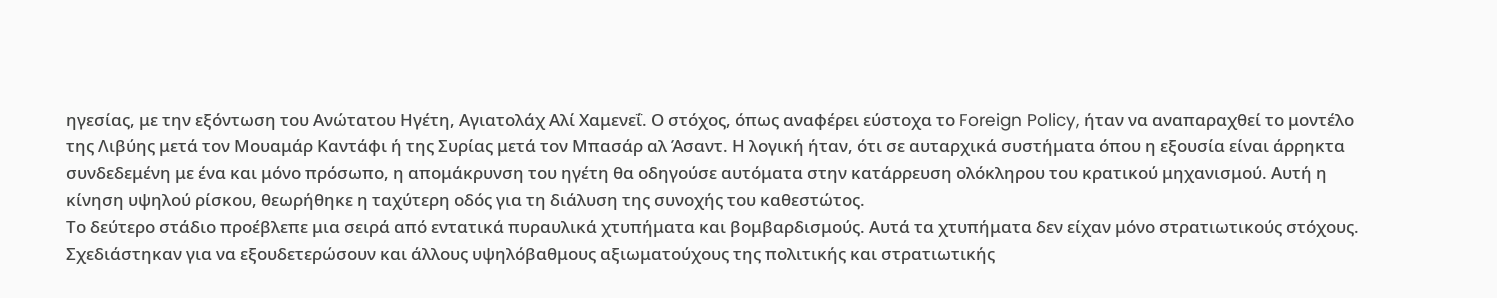ηγεσίας, με την εξόντωση του Ανώτατου Ηγέτη, Αγιατολάχ Αλί Χαμενεΐ. Ο στόχος, όπως αναφέρει εύστοχα το Foreign Policy, ήταν να αναπαραχθεί το μοντέλο της Λιβύης μετά τον Μουαμάρ Καντάφι ή της Συρίας μετά τον Μπασάρ αλ Άσαντ. Η λογική ήταν, ότι σε αυταρχικά συστήματα όπου η εξουσία είναι άρρηκτα συνδεδεμένη με ένα και μόνο πρόσωπο, η απομάκρυνση του ηγέτη θα οδηγούσε αυτόματα στην κατάρρευση ολόκληρου του κρατικού μηχανισμού. Αυτή η κίνηση υψηλού ρίσκου, θεωρήθηκε η ταχύτερη οδός για τη διάλυση της συνοχής του καθεστώτος.
Το δεύτερο στάδιο προέβλεπε μια σειρά από εντατικά πυραυλικά χτυπήματα και βομβαρδισμούς. Αυτά τα χτυπήματα δεν είχαν μόνο στρατιωτικούς στόχους. Σχεδιάστηκαν για να εξουδετερώσουν και άλλους υψηλόβαθμους αξιωματούχους της πολιτικής και στρατιωτικής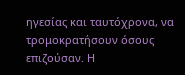ηγεσίας και ταυτόχρονα, να τρομοκρατήσουν όσους επιζούσαν. Η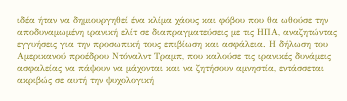ιδέα ήταν να δημιουργηθεί ένα κλίμα χάους και φόβου που θα ωθούσε την αποδυναμωμένη ιρανική ελίτ σε διαπραγματεύσεις με τις ΗΠΑ, αναζητώντας εγγυήσεις για την προσωπική τους επιβίωση και ασφάλεια. Η δήλωση του Αμερικανού προέδρου Ντόναλντ Τραμπ, που καλούσε τις ιρανικές δυνάμεις ασφαλείας να πάψουν να μάχονται και να ζητήσουν αμνηστία, εντάσσεται ακριβώς σε αυτή την ψυχολογική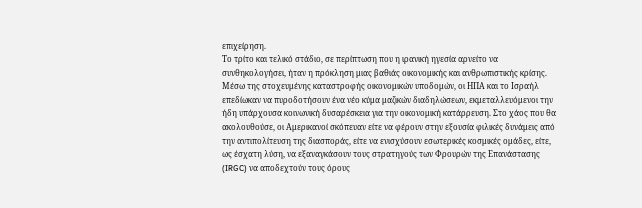επιχείρηση.
Το τρίτο και τελικό στάδιο, σε περίπτωση που η ιρανική ηγεσία αρνείτο να συνθηκολογήσει, ήταν η πρόκληση μιας βαθιάς οικονομικής και ανθρωπιστικής κρίσης. Μέσω της στοχευμένης καταστροφής οικονομικών υποδομών, οι ΗΠΑ και το Ισραήλ επεδίωκαν να πυροδοτήσουν ένα νέο κύμα μαζικών διαδηλώσεων, εκμεταλλευόμενοι την ήδη υπάρχουσα κοινωνική δυσαρέσκεια για την οικονομική κατάρρευση. Στο χάος που θα ακολουθούσε, οι Αμερικανοί σκόπευαν είτε να φέρουν στην εξουσία φιλικές δυνάμεις από την αντιπολίτευση της διασποράς, είτε να ενισχύσουν εσωτερικές κοσμικές ομάδες, είτε, ως έσχατη λύση, να εξαναγκάσουν τους στρατηγούς των Φρουρών της Επανάστασης (IRGC) να αποδεχτούν τους όρους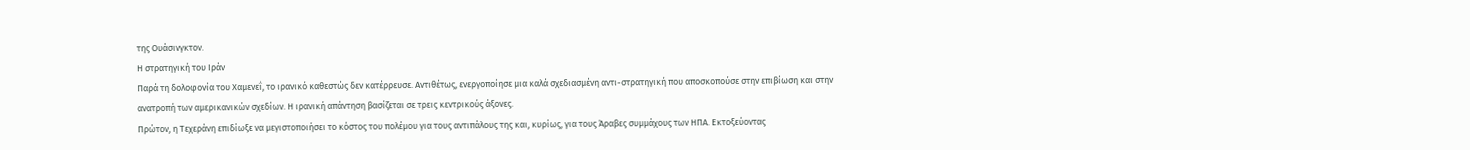της Ουάσινγκτον.
Η στρατηγική του Ιράν
Παρά τη δολοφονία του Χαμενεΐ, το ιρανικό καθεστώς δεν κατέρρευσε. Αντιθέτως, ενεργοποίησε μια καλά σχεδιασμένη αντι-στρατηγική που αποσκοπούσε στην επιβίωση και στην ανατροπή των αμερικανικών σχεδίων. Η ιρανική απάντηση βασίζεται σε τρεις κεντρικούς άξονες.
Πρώτον, η Τεχεράνη επιδίωξε να μεγιστοποιήσει το κόστος του πολέμου για τους αντιπάλους της και, κυρίως, για τους Άραβες συμμάχους των ΗΠΑ. Εκτοξεύοντας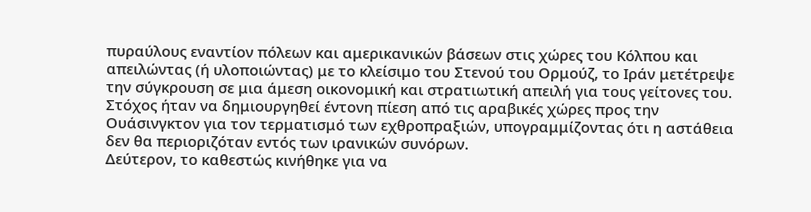πυραύλους εναντίον πόλεων και αμερικανικών βάσεων στις χώρες του Κόλπου και απειλώντας (ή υλοποιώντας) με το κλείσιμο του Στενού του Ορμούζ, το Ιράν μετέτρεψε την σύγκρουση σε μια άμεση οικονομική και στρατιωτική απειλή για τους γείτονες του. Στόχος ήταν να δημιουργηθεί έντονη πίεση από τις αραβικές χώρες προς την Ουάσινγκτον για τον τερματισμό των εχθροπραξιών, υπογραμμίζοντας ότι η αστάθεια δεν θα περιοριζόταν εντός των ιρανικών συνόρων.
Δεύτερον, το καθεστώς κινήθηκε για να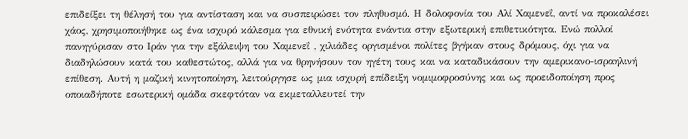επιδείξει τη θέλησή του για αντίσταση και να συσπειρώσει τον πληθυσμό. Η δολοφονία του Αλί Χαμενεΐ, αντί να προκαλέσει χάος, χρησιμοποιήθηκε ως ένα ισχυρό κάλεσμα για εθνική ενότητα ενάντια στην εξωτερική επιθετικότητα. Ενώ πολλοί πανηγύρισαν στο Ιράν για την εξάλειψη του Χαμενεΐ , χιλιάδες οργισμένοι πολίτες βγήκαν στους δρόμους, όχι για να διαδηλώσουν κατά του καθεστώτος, αλλά για να θρηνήσουν τον ηγέτη τους και να καταδικάσουν την αμερικανο-ισραηλινή επίθεση. Αυτή η μαζική κινητοποίηση, λειτούργησε ως μια ισχυρή επίδειξη νομιμοφροσύνης και ως προειδοποίηση προς οποιαδήποτε εσωτερική ομάδα σκεφτόταν να εκμεταλλευτεί την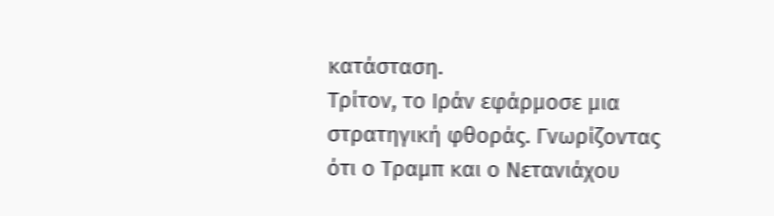κατάσταση.
Τρίτον, το Ιράν εφάρμοσε μια στρατηγική φθοράς. Γνωρίζοντας ότι ο Τραμπ και ο Νετανιάχου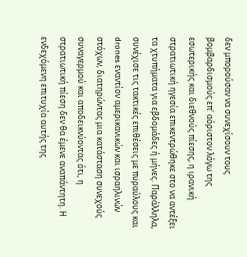δεν μπορούσαν να συνεχίσουν τους βομβαρδισμούς επ' αόριστον λόγω της εσωτερικής και διεθνούς πίεσης, η ιρανική στρατιωτική ηγεσία επικεντρώθηκε στο να αντέξει τα χτυπήματα για εβδομάδες ή μήνες. Παράλληλα, συνέχισε τις τακτικές επιθέσεις με πυραύλους και drones εναντίον αμερικανικών και ισραηλινών στόχων, διατηρώντας μια κατάσταση συνεχούς συναγερμού και αποδεικνύοντας ότι, η στρατιωτική πίεση δεν θα έμενε αναπάντητη. Η ενδεχόμενη επιτυχία αυτής της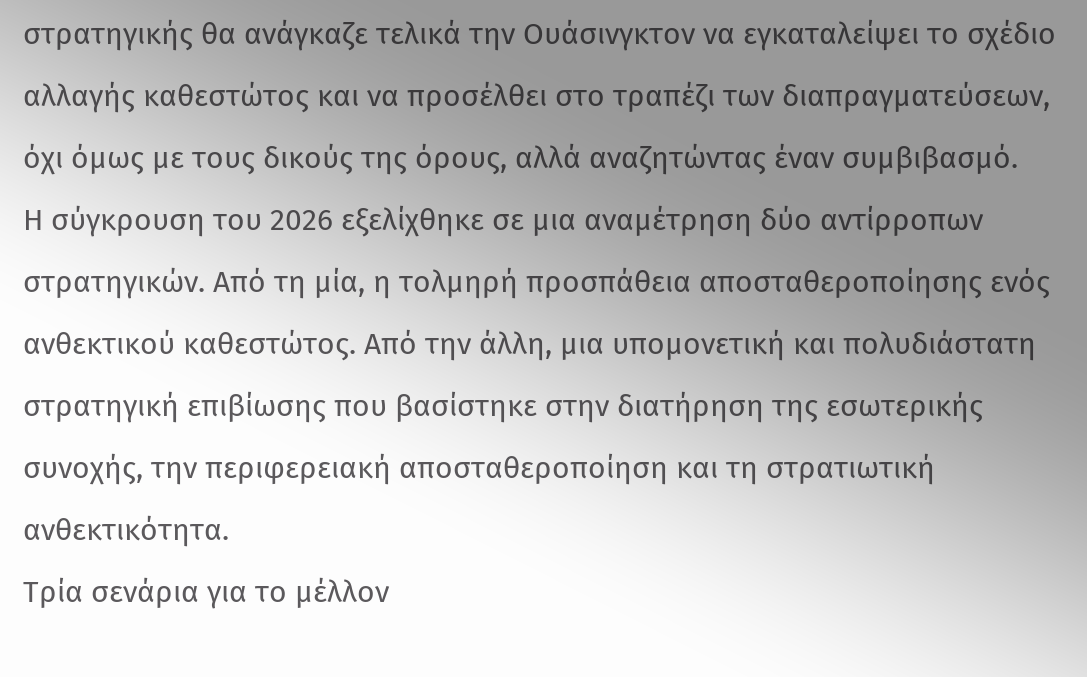στρατηγικής θα ανάγκαζε τελικά την Ουάσινγκτον να εγκαταλείψει το σχέδιο αλλαγής καθεστώτος και να προσέλθει στο τραπέζι των διαπραγματεύσεων, όχι όμως με τους δικούς της όρους, αλλά αναζητώντας έναν συμβιβασμό.
Η σύγκρουση του 2026 εξελίχθηκε σε μια αναμέτρηση δύο αντίρροπων στρατηγικών. Από τη μία, η τολμηρή προσπάθεια αποσταθεροποίησης ενός ανθεκτικού καθεστώτος. Από την άλλη, μια υπομονετική και πολυδιάστατη στρατηγική επιβίωσης που βασίστηκε στην διατήρηση της εσωτερικής συνοχής, την περιφερειακή αποσταθεροποίηση και τη στρατιωτική ανθεκτικότητα.
Τρία σενάρια για το μέλλον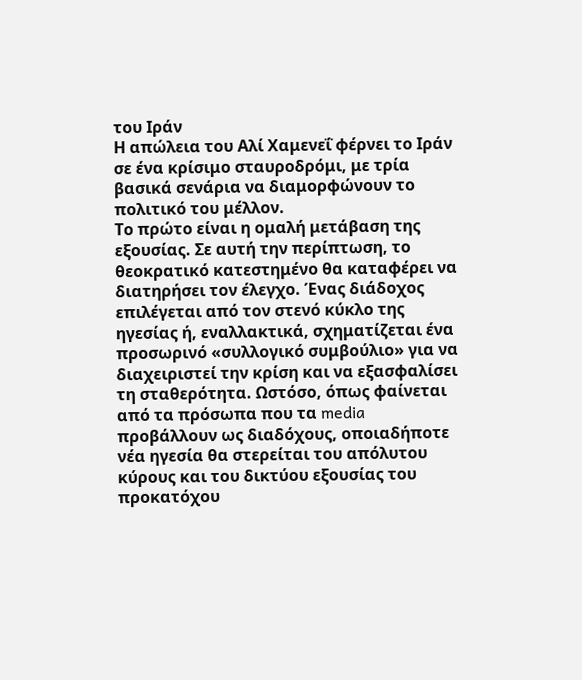του Ιράν
Η απώλεια του Αλί Χαμενεΐ φέρνει το Ιράν σε ένα κρίσιμο σταυροδρόμι, με τρία βασικά σενάρια να διαμορφώνουν το πολιτικό του μέλλον.
Το πρώτο είναι η ομαλή μετάβαση της εξουσίας. Σε αυτή την περίπτωση, το θεοκρατικό κατεστημένο θα καταφέρει να διατηρήσει τον έλεγχο. Ένας διάδοχος επιλέγεται από τον στενό κύκλο της ηγεσίας ή, εναλλακτικά, σχηματίζεται ένα προσωρινό «συλλογικό συμβούλιο» για να διαχειριστεί την κρίση και να εξασφαλίσει τη σταθερότητα. Ωστόσο, όπως φαίνεται από τα πρόσωπα που τα media προβάλλουν ως διαδόχους, οποιαδήποτε νέα ηγεσία θα στερείται του απόλυτου κύρους και του δικτύου εξουσίας του προκατόχου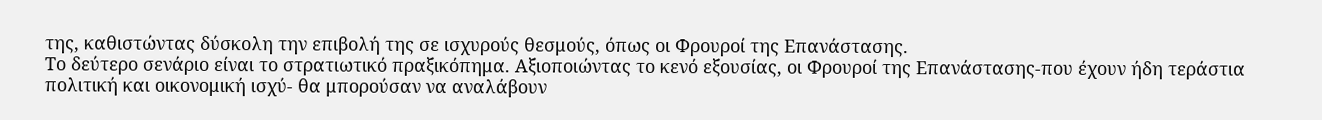της, καθιστώντας δύσκολη την επιβολή της σε ισχυρούς θεσμούς, όπως οι Φρουροί της Επανάστασης.
Το δεύτερο σενάριο είναι το στρατιωτικό πραξικόπημα. Αξιοποιώντας το κενό εξουσίας, οι Φρουροί της Επανάστασης-που έχουν ήδη τεράστια πολιτική και οικονομική ισχύ- θα μπορούσαν να αναλάβουν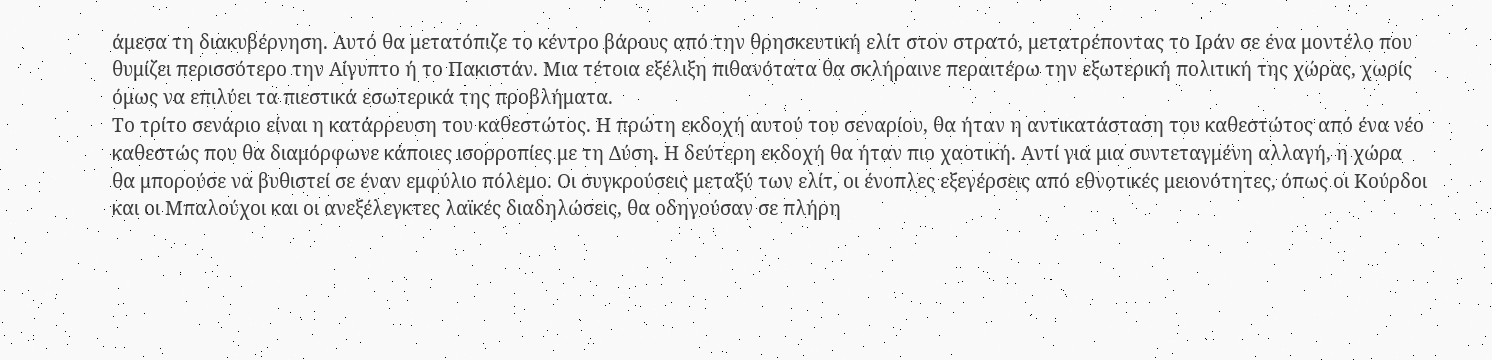άμεσα τη διακυβέρνηση. Αυτό θα μετατόπιζε το κέντρο βάρους από την θρησκευτική ελίτ στον στρατό, μετατρέποντας το Ιράν σε ένα μοντέλο που θυμίζει περισσότερο την Αίγυπτο ή το Πακιστάν. Μια τέτοια εξέλιξη πιθανότατα θα σκλήραινε περαιτέρω την εξωτερική πολιτική της χώρας, χωρίς όμως να επιλύει τα πιεστικά εσωτερικά της προβλήματα.
Το τρίτο σενάριο είναι η κατάρρευση του καθεστώτος. Η πρώτη εκδοχή αυτού του σεναρίου, θα ήταν η αντικατάσταση του καθεστώτος από ένα νέο καθεστώς που θα διαμόρφωνε κάποιες ισορροπίες με τη Δύση. Η δεύτερη εκδοχή θα ήταν πιο χαοτική. Αντί για μια συντεταγμένη αλλαγή, η χώρα θα μπορούσε να βυθιστεί σε έναν εμφύλιο πόλεμο. Οι συγκρούσεις μεταξύ των ελίτ, οι ένοπλες εξεγέρσεις από εθνοτικές μειονότητες, όπως οι Κούρδοι και οι Μπαλούχοι και οι ανεξέλεγκτες λαϊκές διαδηλώσεις, θα οδηγούσαν σε πλήρη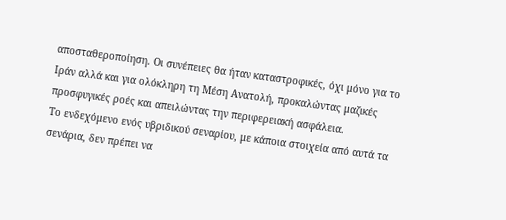αποσταθεροποίηση. Οι συνέπειες θα ήταν καταστροφικές, όχι μόνο για το Ιράν αλλά και για ολόκληρη τη Μέση Ανατολή, προκαλώντας μαζικές προσφυγικές ροές και απειλώντας την περιφερειακή ασφάλεια.
Το ενδεχόμενο ενός υβριδικού σεναρίου, με κάποια στοιχεία από αυτά τα σενάρια, δεν πρέπει να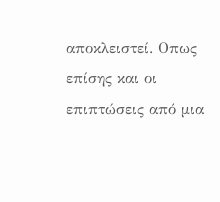αποκλειστεί. Οπως επίσης και οι επιπτώσεις από μια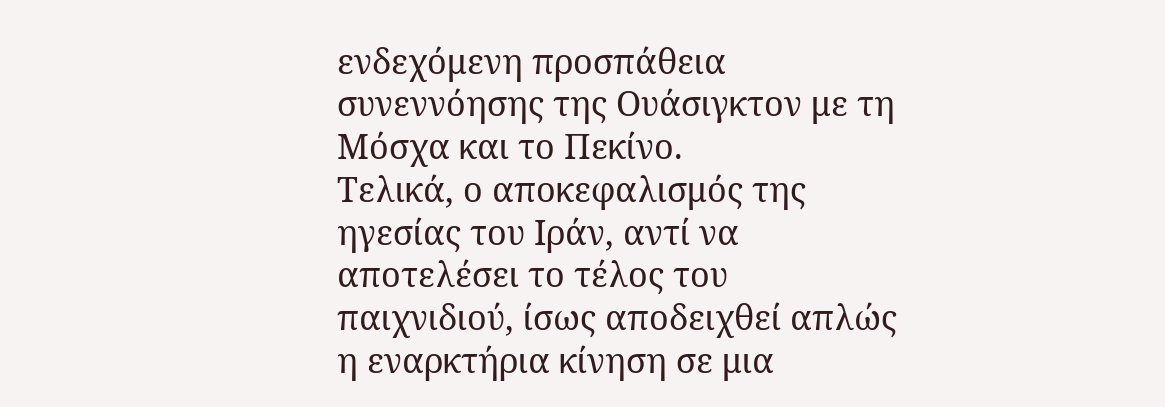ενδεχόμενη προσπάθεια συνεννόησης της Ουάσιγκτον με τη Μόσχα και το Πεκίνο.
Τελικά, ο αποκεφαλισμός της ηγεσίας του Ιράν, αντί να αποτελέσει το τέλος του παιχνιδιού, ίσως αποδειχθεί απλώς η εναρκτήρια κίνηση σε μια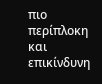πιο περίπλοκη και επικίνδυνη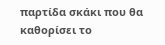παρτίδα σκάκι που θα καθορίσει το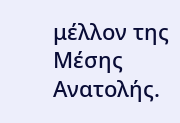μέλλον της Μέσης Ανατολής.